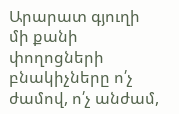Արարատ գյուղի մի քանի փողոցների բնակիչները ո՛չ ժամով, ո՛չ անժամ,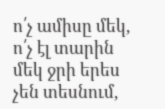ո՛չ ամիսը մեկ, ո՛չ էլ տարին մեկ ջրի երես չեն տեսնում,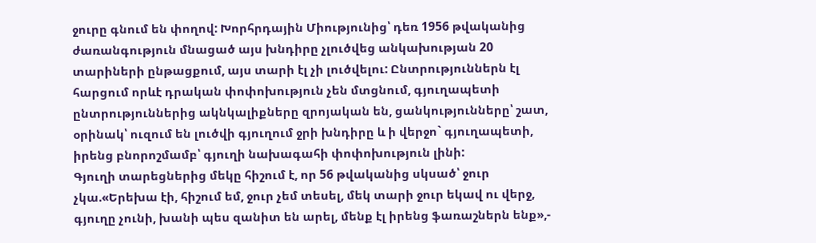ջուրը գնում են փողով: Խորհրդային Միությունից՝ դեռ 1956 թվականից ժառանգություն մնացած այս խնդիրը չլուծվեց անկախության 20 տարիների ընթացքում, այս տարի էլ չի լուծվելու: Ընտրություններն էլ հարցում որևէ դրական փոփոխություն չեն մտցնում, գյուղապետի ընտրություններից ակնկալիքները զրոյական են, ցանկությունները՝ շատ, օրինակ՝ ուզում են լուծվի գյուղում ջրի խնդիրը և ի վերջո` գյուղապետի, իրենց բնորոշմամբ՝ գյուղի նախագահի փոփոխություն լինի:
Գյուղի տարեցներից մեկը հիշում է, որ 56 թվականից սկսած՝ ջուր չկա.«Երեխա էի, հիշում եմ, ջուր չեմ տեսել, մեկ տարի ջուր եկավ ու վերջ, գյուղը չունի, խանի պես զանիտ են արել, մենք էլ իրենց ֆառաշներն ենք»,-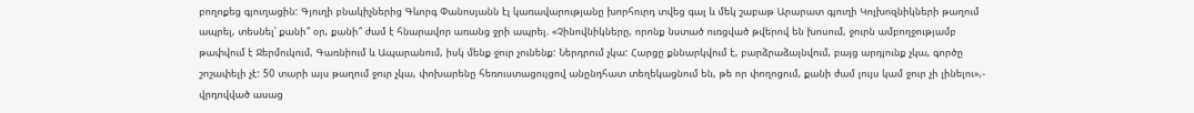բողոքեց գյուղացին: Գյուղի բնակիչներից Գևորգ Փանոսյանն էլ կառավարությանը խորհուրդ տվեց գալ և մեկ շաբաթ Արարատ գյուղի Կոլխոզնիկների թաղում ապրել, տեսնել՝ քանի՞ օր, քանի՞ ժամ է հնարավոր առանց ջրի ապրել. «Չինովնիկները, որոնք նստած ուռցված թվերով են խոսում, ջուրն ամբողջությամբ թափվում է Ջերմուկում, Գառնիում և Ապարանում, իսկ մենք ջուր չունենք: Ներդրում չկա: Հարցը քննարկվում է, բարձրաձայնվում, բայց արդյունք չկա, գործը շոշափելի չէ: 50 տարի այս թաղում ջուր չկա, փոխարենը հեռուստացույցով անընդհատ տեղեկացնում են, թե որ փողոցում, քանի ժամ լույս կամ ջուր չի լինելու»,- վրդովված ասաց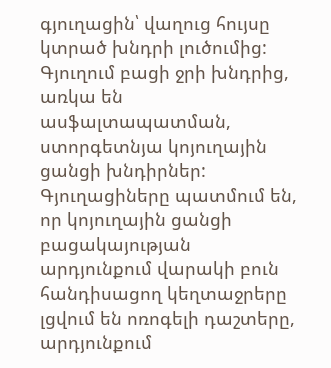գյուղացին՝ վաղուց հույսը կտրած խնդրի լուծումից:
Գյուղում բացի ջրի խնդրից, առկա են ասֆալտապատման, ստորգետնյա կոյուղային ցանցի խնդիրներ: Գյուղացիները պատմում են, որ կոյուղային ցանցի բացակայության արդյունքում վարակի բուն հանդիսացող կեղտաջրերը լցվում են ոռոգելի դաշտերը, արդյունքում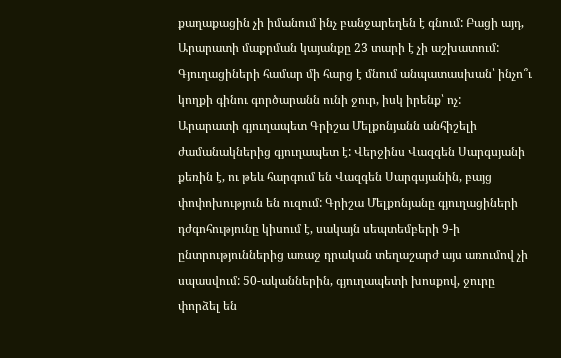քաղաքացին չի իմանում ինչ բանջարեղեն է գնում: Բացի այդ, Արարատի մաքրման կայանքը 23 տարի է չի աշխատում:
Գյուղացիների համար մի հարց է մնում անպատասխան՝ ինչո՞ւ կողքի գինու գործարանն ունի ջուր, իսկ իրենք՝ ոչ:
Արարատի գյուղապետ Գրիշա Մելքոնյանն անհիշելի ժամանակներից գյուղապետ է: Վերջինս Վազգեն Սարգսյանի քեռին է, ու թեև հարգում են Վազգեն Սարգսյանին, բայց փոփոխություն են ուզում: Գրիշա Մելքոնյանը գյուղացիների դժգոհությունը կիսում է, սակայն սեպտեմբերի 9-ի ընտրություններից առաջ դրական տեղաշարժ այս առումով չի սպասվում: 50-ականներին, գյուղապետի խոսքով, ջուրը փորձել են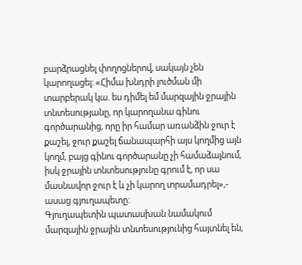բարձրացնել փողոցներով, սակայն չեն կարողացել: «Հիմա խնդրի լուծման մի տարբերակ կա. ես դիմել եմ մարզային ջրային տնտեսությանը, որ կարողանա գինու գործարանից, որը իր համար առանձին ջուր է քաշել, ջուր քաշել ճանապարհի այս կողմից այն կողմ, բայց գինու գործարանը չի համաձայնում, իսկ ջրային տնտեսությունը գրում է, որ սա մասնավոր ջուր է և չի կարող տրամադրել»,- ասաց գյուղապետը:
Գյուղապետին պատասխան նամակում մարզային ջրային տնտեսությունից հայտնել են,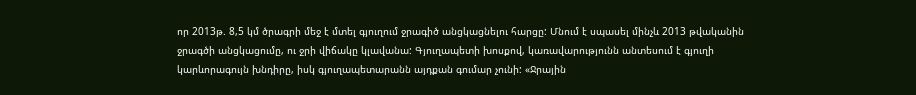որ 2013թ. 8,5 կմ ծրագրի մեջ է մտել գյուղում ջրագիծ անցկացնելու հարցը: Մնում է սպասել մինչև 2013 թվականին ջրագծի անցկացումը, ու ջրի վիճակը կլավանա: Գյուղապետի խոսքով, կառավարությունն անտեսում է գյուղի կարևորագույն խնդիրը, իսկ գյուղապետարանն այդքան գումար չունի: «Ջրային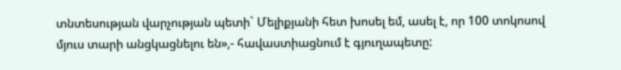տնտեսության վարչության պետի` Մելիքյանի հետ խոսել եմ, ասել է, որ 100 տոկոսով մյուս տարի անցկացնելու են»,- հավաստիացնում է գյուղապետը: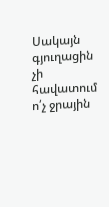Սակայն գյուղացին չի հավատում ո՛չ ջրային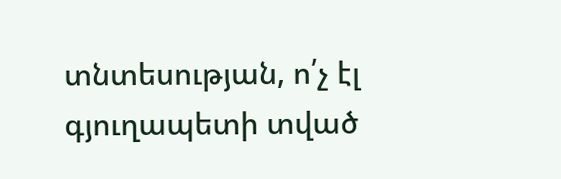տնտեսության, ո՛չ էլ գյուղապետի տված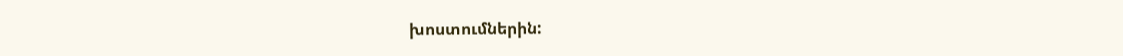խոստումներին: